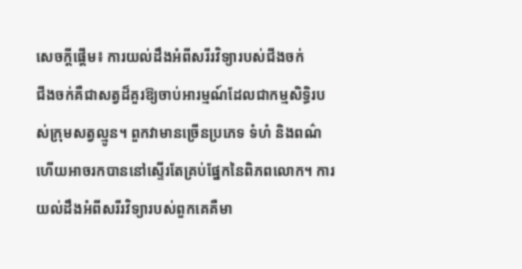សេចក្តីផ្តើម៖ ការយល់ដឹងអំពីសរីរវិទ្យារបស់ជីងចក់
ជីងចក់គឺជាសត្វដ៏គួរឱ្យចាប់អារម្មណ៍ដែលជាកម្មសិទ្ធិរបស់ក្រុមសត្វល្មូន។ ពួកវាមានច្រើនប្រភេទ ទំហំ និងពណ៌ ហើយអាចរកបាននៅស្ទើរតែគ្រប់ផ្នែកនៃពិភពលោក។ ការយល់ដឹងអំពីសរីរវិទ្យារបស់ពួកគេគឺមា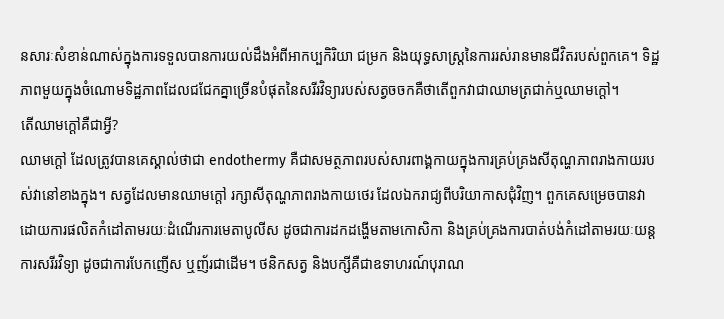នសារៈសំខាន់ណាស់ក្នុងការទទួលបានការយល់ដឹងអំពីអាកប្បកិរិយា ជម្រក និងយុទ្ធសាស្រ្តនៃការរស់រានមានជីវិតរបស់ពួកគេ។ ទិដ្ឋភាពមួយក្នុងចំណោមទិដ្ឋភាពដែលជជែកគ្នាច្រើនបំផុតនៃសរីរវិទ្យារបស់សត្វចចកគឺថាតើពួកវាជាឈាមត្រជាក់ឬឈាមក្តៅ។
តើឈាមក្តៅគឺជាអ្វី?
ឈាមក្តៅ ដែលត្រូវបានគេស្គាល់ថាជា endothermy គឺជាសមត្ថភាពរបស់សារពាង្គកាយក្នុងការគ្រប់គ្រងសីតុណ្ហភាពរាងកាយរបស់វានៅខាងក្នុង។ សត្វដែលមានឈាមក្តៅ រក្សាសីតុណ្ហភាពរាងកាយថេរ ដែលឯករាជ្យពីបរិយាកាសជុំវិញ។ ពួកគេសម្រេចបានវាដោយការផលិតកំដៅតាមរយៈដំណើរការមេតាបូលីស ដូចជាការដកដង្ហើមតាមកោសិកា និងគ្រប់គ្រងការបាត់បង់កំដៅតាមរយៈយន្តការសរីរវិទ្យា ដូចជាការបែកញើស ឬញ័រជាដើម។ ថនិកសត្វ និងបក្សីគឺជាឧទាហរណ៍បុរាណ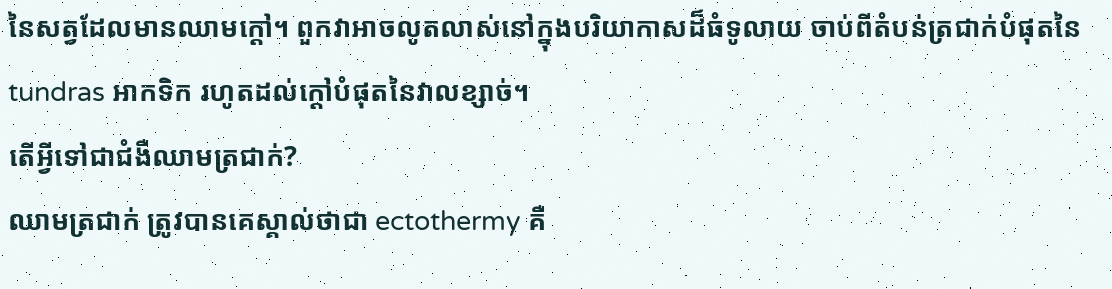នៃសត្វដែលមានឈាមក្តៅ។ ពួកវាអាចលូតលាស់នៅក្នុងបរិយាកាសដ៏ធំទូលាយ ចាប់ពីតំបន់ត្រជាក់បំផុតនៃ tundras អាកទិក រហូតដល់ក្តៅបំផុតនៃវាលខ្សាច់។
តើអ្វីទៅជាជំងឺឈាមត្រជាក់?
ឈាមត្រជាក់ ត្រូវបានគេស្គាល់ថាជា ectothermy គឺ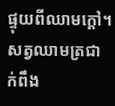ផ្ទុយពីឈាមក្តៅ។ សត្វឈាមត្រជាក់ពឹង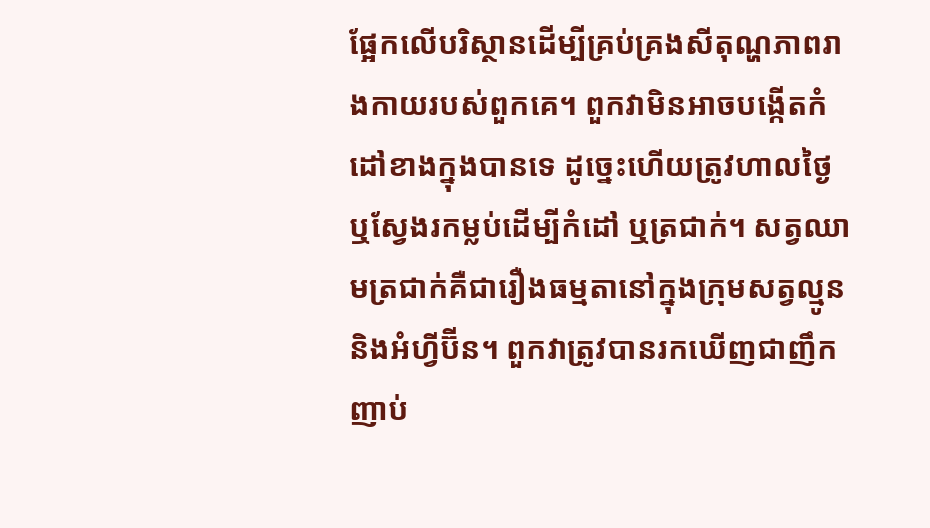ផ្អែកលើបរិស្ថានដើម្បីគ្រប់គ្រងសីតុណ្ហភាពរាងកាយរបស់ពួកគេ។ ពួកវាមិនអាចបង្កើតកំដៅខាងក្នុងបានទេ ដូច្នេះហើយត្រូវហាលថ្ងៃ ឬស្វែងរកម្លប់ដើម្បីកំដៅ ឬត្រជាក់។ សត្វឈាមត្រជាក់គឺជារឿងធម្មតានៅក្នុងក្រុមសត្វល្មូន និងអំហ្វីប៊ីន។ ពួកវាត្រូវបានរកឃើញជាញឹកញាប់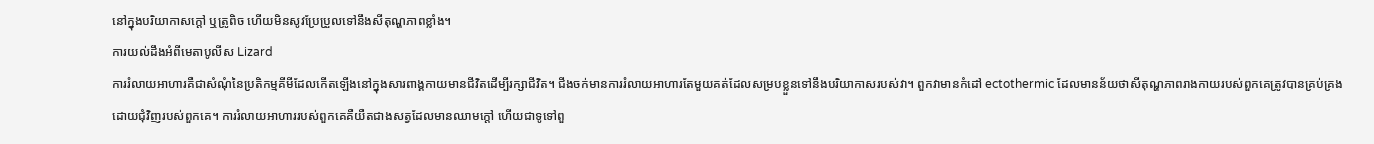នៅក្នុងបរិយាកាសក្តៅ ឬត្រូពិច ហើយមិនសូវប្រែប្រួលទៅនឹងសីតុណ្ហភាពខ្លាំង។
ការយល់ដឹងអំពីមេតាបូលីស Lizard
ការរំលាយអាហារគឺជាសំណុំនៃប្រតិកម្មគីមីដែលកើតឡើងនៅក្នុងសារពាង្គកាយមានជីវិតដើម្បីរក្សាជីវិត។ ជីងចក់មានការរំលាយអាហារតែមួយគត់ដែលសម្របខ្លួនទៅនឹងបរិយាកាសរបស់វា។ ពួកវាមានកំដៅ ectothermic ដែលមានន័យថាសីតុណ្ហភាពរាងកាយរបស់ពួកគេត្រូវបានគ្រប់គ្រងដោយជុំវិញរបស់ពួកគេ។ ការរំលាយអាហាររបស់ពួកគេគឺយឺតជាងសត្វដែលមានឈាមក្តៅ ហើយជាទូទៅពួ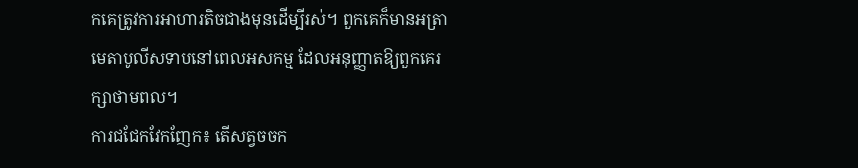កគេត្រូវការអាហារតិចជាងមុនដើម្បីរស់។ ពួកគេក៏មានអត្រាមេតាបូលីសទាបនៅពេលអសកម្ម ដែលអនុញ្ញាតឱ្យពួកគេរក្សាថាមពល។
ការជជែកវែកញែក៖ តើសត្វចចក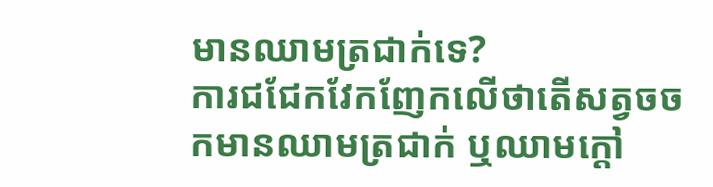មានឈាមត្រជាក់ទេ?
ការជជែកវែកញែកលើថាតើសត្វចចកមានឈាមត្រជាក់ ឬឈាមក្តៅ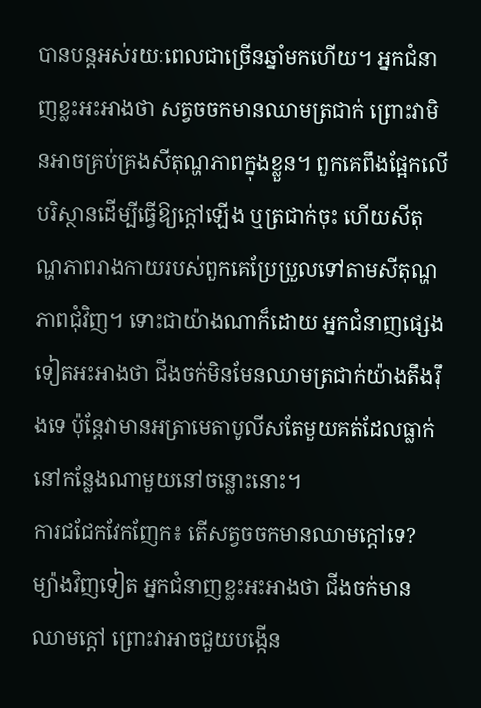បានបន្តអស់រយៈពេលជាច្រើនឆ្នាំមកហើយ។ អ្នកជំនាញខ្លះអះអាងថា សត្វចចកមានឈាមត្រជាក់ ព្រោះវាមិនអាចគ្រប់គ្រងសីតុណ្ហភាពក្នុងខ្លួន។ ពួកគេពឹងផ្អែកលើបរិស្ថានដើម្បីធ្វើឱ្យក្តៅឡើង ឬត្រជាក់ចុះ ហើយសីតុណ្ហភាពរាងកាយរបស់ពួកគេប្រែប្រួលទៅតាមសីតុណ្ហភាពជុំវិញ។ ទោះជាយ៉ាងណាក៏ដោយ អ្នកជំនាញផ្សេងទៀតអះអាងថា ជីងចក់មិនមែនឈាមត្រជាក់យ៉ាងតឹងរ៉ឹងទេ ប៉ុន្តែវាមានអត្រាមេតាបូលីសតែមួយគត់ដែលធ្លាក់នៅកន្លែងណាមួយនៅចន្លោះនោះ។
ការជជែកវែកញែក៖ តើសត្វចចកមានឈាមក្តៅទេ?
ម្យ៉ាងវិញទៀត អ្នកជំនាញខ្លះអះអាងថា ជីងចក់មានឈាមក្តៅ ព្រោះវាអាចជួយបង្កើន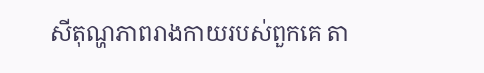សីតុណ្ហភាពរាងកាយរបស់ពួកគេ តា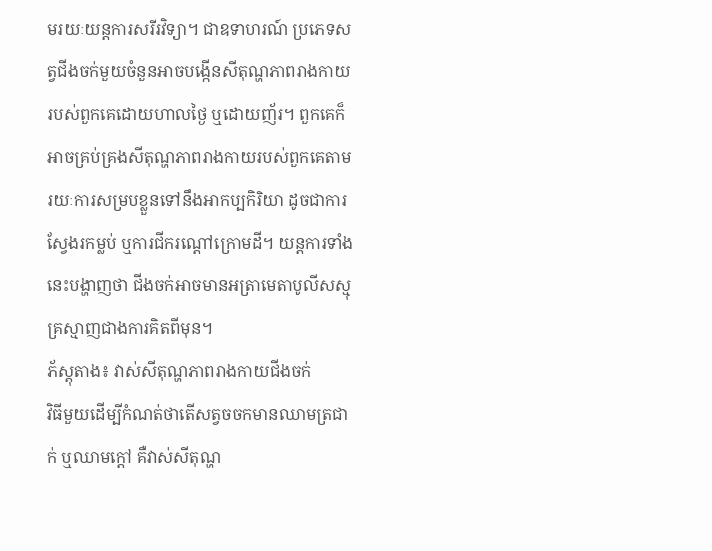មរយៈយន្តការសរីរវិទ្យា។ ជាឧទាហរណ៍ ប្រភេទសត្វជីងចក់មួយចំនួនអាចបង្កើនសីតុណ្ហភាពរាងកាយរបស់ពួកគេដោយហាលថ្ងៃ ឬដោយញ័រ។ ពួកគេក៏អាចគ្រប់គ្រងសីតុណ្ហភាពរាងកាយរបស់ពួកគេតាមរយៈការសម្របខ្លួនទៅនឹងអាកប្បកិរិយា ដូចជាការស្វែងរកម្លប់ ឬការជីករណ្តៅក្រោមដី។ យន្តការទាំងនេះបង្ហាញថា ជីងចក់អាចមានអត្រាមេតាបូលីសស្មុគ្រស្មាញជាងការគិតពីមុន។
ភ័ស្តុតាង៖ វាស់សីតុណ្ហភាពរាងកាយជីងចក់
វិធីមួយដើម្បីកំណត់ថាតើសត្វចចកមានឈាមត្រជាក់ ឬឈាមក្តៅ គឺវាស់សីតុណ្ហ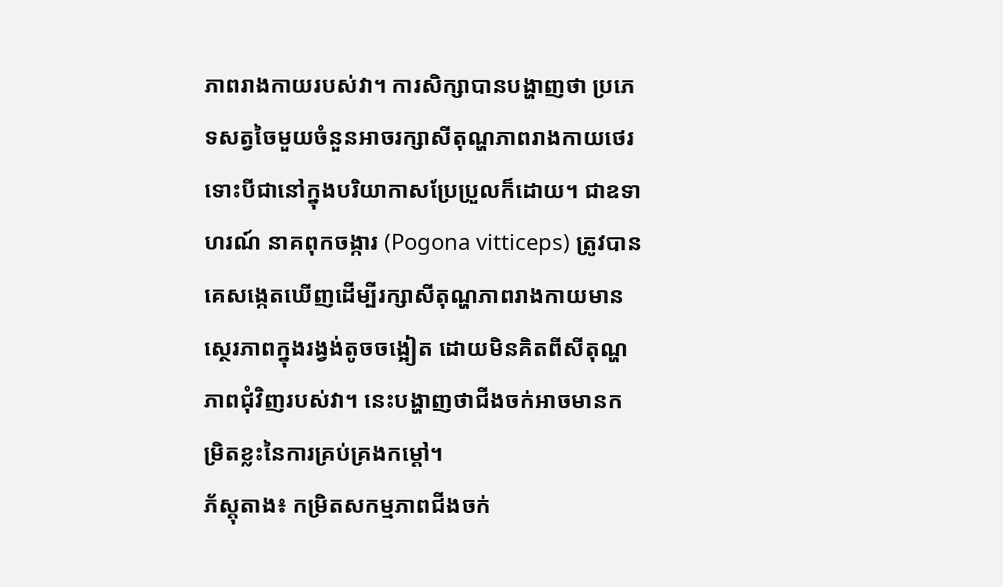ភាពរាងកាយរបស់វា។ ការសិក្សាបានបង្ហាញថា ប្រភេទសត្វចៃមួយចំនួនអាចរក្សាសីតុណ្ហភាពរាងកាយថេរ ទោះបីជានៅក្នុងបរិយាកាសប្រែប្រួលក៏ដោយ។ ជាឧទាហរណ៍ នាគពុកចង្ការ (Pogona vitticeps) ត្រូវបានគេសង្កេតឃើញដើម្បីរក្សាសីតុណ្ហភាពរាងកាយមានស្ថេរភាពក្នុងរង្វង់តូចចង្អៀត ដោយមិនគិតពីសីតុណ្ហភាពជុំវិញរបស់វា។ នេះបង្ហាញថាជីងចក់អាចមានកម្រិតខ្លះនៃការគ្រប់គ្រងកម្ដៅ។
ភ័ស្តុតាង៖ កម្រិតសកម្មភាពជីងចក់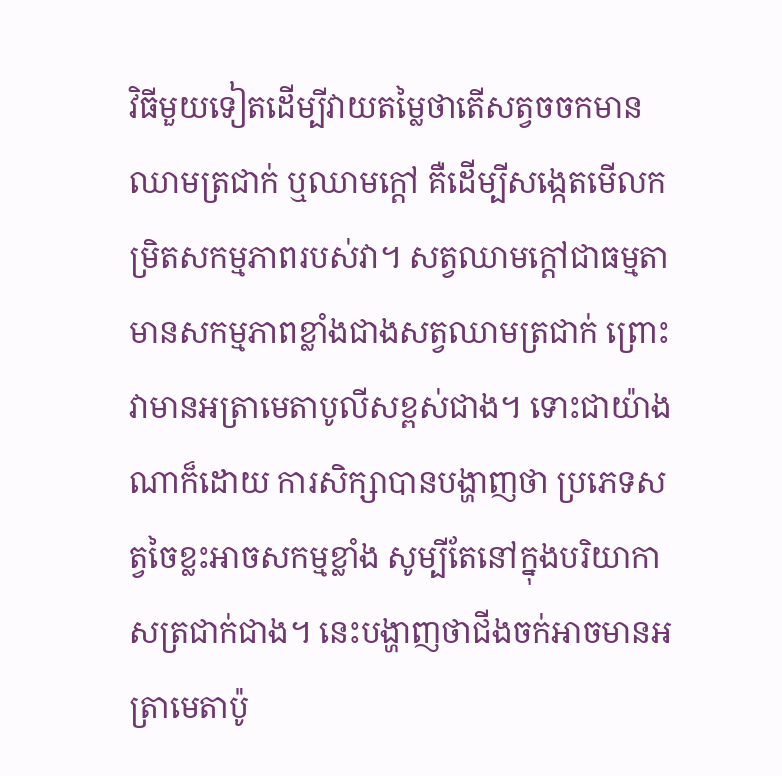វិធីមួយទៀតដើម្បីវាយតម្លៃថាតើសត្វចចកមានឈាមត្រជាក់ ឬឈាមក្តៅ គឺដើម្បីសង្កេតមើលកម្រិតសកម្មភាពរបស់វា។ សត្វឈាមក្តៅជាធម្មតាមានសកម្មភាពខ្លាំងជាងសត្វឈាមត្រជាក់ ព្រោះវាមានអត្រាមេតាបូលីសខ្ពស់ជាង។ ទោះជាយ៉ាងណាក៏ដោយ ការសិក្សាបានបង្ហាញថា ប្រភេទសត្វចៃខ្លះអាចសកម្មខ្លាំង សូម្បីតែនៅក្នុងបរិយាកាសត្រជាក់ជាង។ នេះបង្ហាញថាជីងចក់អាចមានអត្រាមេតាប៉ូ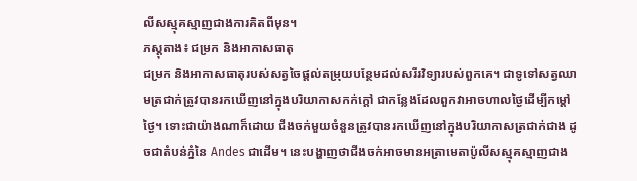លីសស្មុគស្មាញជាងការគិតពីមុន។
ភស្តុតាង៖ ជម្រក និងអាកាសធាតុ
ជម្រក និងអាកាសធាតុរបស់សត្វចៃផ្តល់តម្រុយបន្ថែមដល់សរីរវិទ្យារបស់ពួកគេ។ ជាទូទៅសត្វឈាមត្រជាក់ត្រូវបានរកឃើញនៅក្នុងបរិយាកាសកក់ក្តៅ ជាកន្លែងដែលពួកវាអាចហាលថ្ងៃដើម្បីកម្តៅថ្ងៃ។ ទោះជាយ៉ាងណាក៏ដោយ ជីងចក់មួយចំនួនត្រូវបានរកឃើញនៅក្នុងបរិយាកាសត្រជាក់ជាង ដូចជាតំបន់ភ្នំនៃ Andes ជាដើម។ នេះបង្ហាញថាជីងចក់អាចមានអត្រាមេតាប៉ូលីសស្មុគស្មាញជាង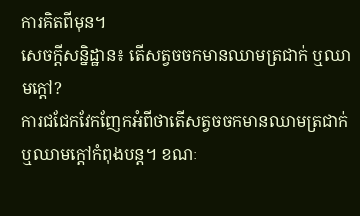ការគិតពីមុន។
សេចក្តីសន្និដ្ឋាន៖ តើសត្វចចកមានឈាមត្រជាក់ ឬឈាមក្តៅ?
ការជជែកវែកញែកអំពីថាតើសត្វចចកមានឈាមត្រជាក់ ឬឈាមក្តៅកំពុងបន្ត។ ខណៈ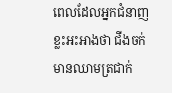ពេលដែលអ្នកជំនាញខ្លះអះអាងថា ជីងចក់មានឈាមត្រជាក់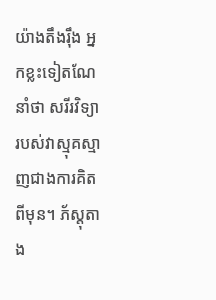យ៉ាងតឹងរ៉ឹង អ្នកខ្លះទៀតណែនាំថា សរីរវិទ្យារបស់វាស្មុគស្មាញជាងការគិតពីមុន។ ភ័ស្តុតាង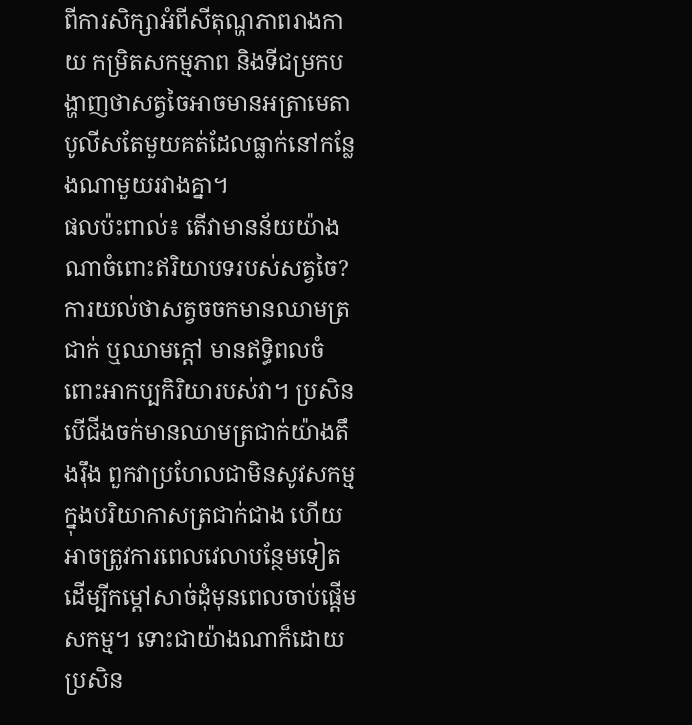ពីការសិក្សាអំពីសីតុណ្ហភាពរាងកាយ កម្រិតសកម្មភាព និងទីជម្រកបង្ហាញថាសត្វចៃអាចមានអត្រាមេតាបូលីសតែមួយគត់ដែលធ្លាក់នៅកន្លែងណាមួយរវាងគ្នា។
ផលប៉ះពាល់៖ តើវាមានន័យយ៉ាងណាចំពោះឥរិយាបទរបស់សត្វចៃ?
ការយល់ថាសត្វចចកមានឈាមត្រជាក់ ឬឈាមក្តៅ មានឥទ្ធិពលចំពោះអាកប្បកិរិយារបស់វា។ ប្រសិនបើជីងចក់មានឈាមត្រជាក់យ៉ាងតឹងរ៉ឹង ពួកវាប្រហែលជាមិនសូវសកម្មក្នុងបរិយាកាសត្រជាក់ជាង ហើយអាចត្រូវការពេលវេលាបន្ថែមទៀតដើម្បីកម្តៅសាច់ដុំមុនពេលចាប់ផ្តើមសកម្ម។ ទោះជាយ៉ាងណាក៏ដោយ ប្រសិន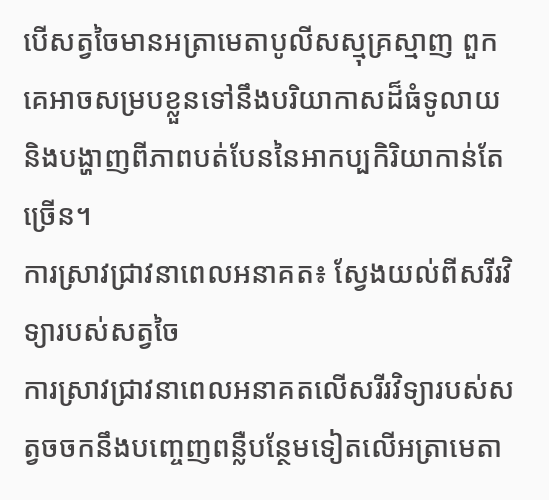បើសត្វចៃមានអត្រាមេតាបូលីសស្មុគ្រស្មាញ ពួកគេអាចសម្របខ្លួនទៅនឹងបរិយាកាសដ៏ធំទូលាយ និងបង្ហាញពីភាពបត់បែននៃអាកប្បកិរិយាកាន់តែច្រើន។
ការស្រាវជ្រាវនាពេលអនាគត៖ ស្វែងយល់ពីសរីរវិទ្យារបស់សត្វចៃ
ការស្រាវជ្រាវនាពេលអនាគតលើសរីរវិទ្យារបស់សត្វចចកនឹងបញ្ចេញពន្លឺបន្ថែមទៀតលើអត្រាមេតា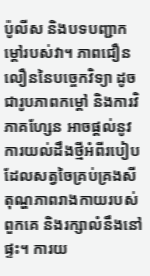ប៉ូលីស និងបទបញ្ជាកម្ដៅរបស់វា។ ភាពជឿនលឿននៃបច្ចេកវិទ្យា ដូចជារូបភាពកម្ដៅ និងការវិភាគហ្សែន អាចផ្តល់នូវការយល់ដឹងថ្មីអំពីរបៀបដែលសត្វចៃគ្រប់គ្រងសីតុណ្ហភាពរាងកាយរបស់ពួកគេ និងរក្សាលំនឹងនៅផ្ទះ។ ការយ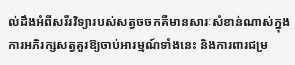ល់ដឹងអំពីសរីរវិទ្យារបស់សត្វចចកគឺមានសារៈសំខាន់ណាស់ក្នុងការអភិរក្សសត្វគួរឱ្យចាប់អារម្មណ៍ទាំងនេះ និងការពារជម្រ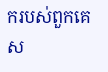ករបស់ពួកគេស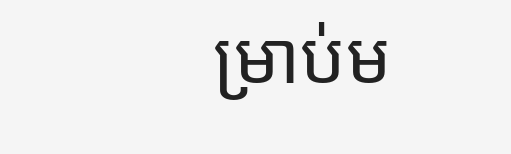ម្រាប់ម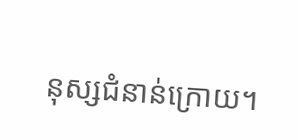នុស្សជំនាន់ក្រោយ។